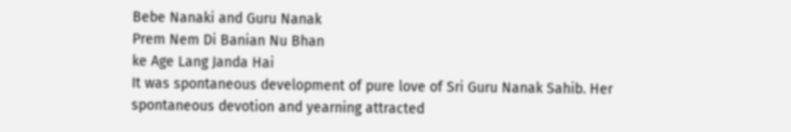Bebe Nanaki and Guru Nanak
Prem Nem Di Banian Nu Bhan
ke Age Lang Janda Hai
It was spontaneous development of pure love of Sri Guru Nanak Sahib. Her spontaneous devotion and yearning attracted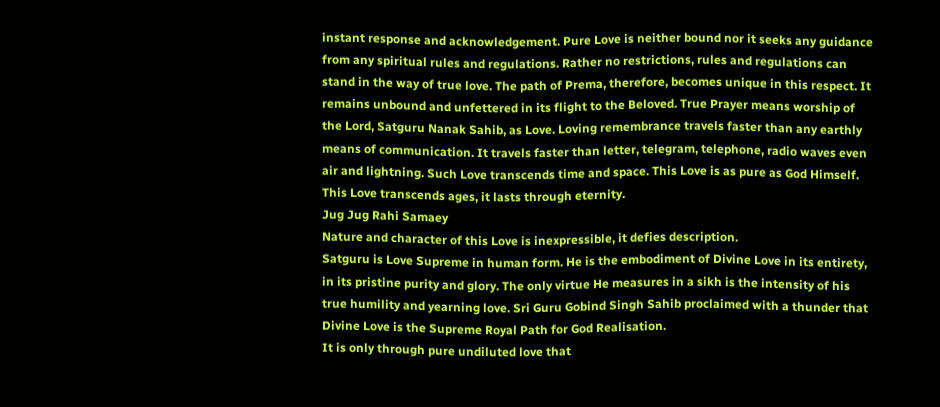instant response and acknowledgement. Pure Love is neither bound nor it seeks any guidance from any spiritual rules and regulations. Rather no restrictions, rules and regulations can stand in the way of true love. The path of Prema, therefore, becomes unique in this respect. It remains unbound and unfettered in its flight to the Beloved. True Prayer means worship of the Lord, Satguru Nanak Sahib, as Love. Loving remembrance travels faster than any earthly means of communication. It travels faster than letter, telegram, telephone, radio waves even air and lightning. Such Love transcends time and space. This Love is as pure as God Himself. This Love transcends ages, it lasts through eternity.
Jug Jug Rahi Samaey
Nature and character of this Love is inexpressible, it defies description.
Satguru is Love Supreme in human form. He is the embodiment of Divine Love in its entirety, in its pristine purity and glory. The only virtue He measures in a sikh is the intensity of his true humility and yearning love. Sri Guru Gobind Singh Sahib proclaimed with a thunder that Divine Love is the Supreme Royal Path for God Realisation.
It is only through pure undiluted love that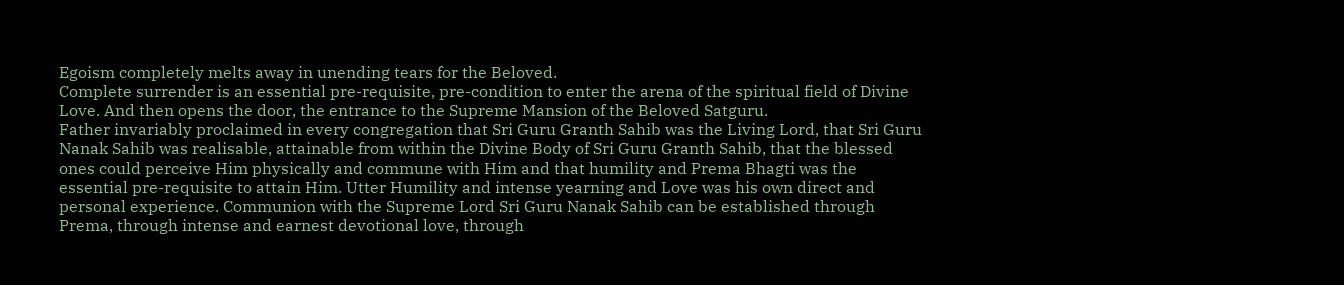Egoism completely melts away in unending tears for the Beloved.
Complete surrender is an essential pre-requisite, pre-condition to enter the arena of the spiritual field of Divine Love. And then opens the door, the entrance to the Supreme Mansion of the Beloved Satguru.
Father invariably proclaimed in every congregation that Sri Guru Granth Sahib was the Living Lord, that Sri Guru Nanak Sahib was realisable, attainable from within the Divine Body of Sri Guru Granth Sahib, that the blessed ones could perceive Him physically and commune with Him and that humility and Prema Bhagti was the essential pre-requisite to attain Him. Utter Humility and intense yearning and Love was his own direct and personal experience. Communion with the Supreme Lord Sri Guru Nanak Sahib can be established through Prema, through intense and earnest devotional love, through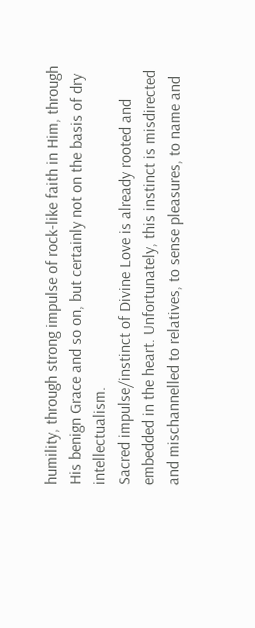humility, through strong impulse of rock-like faith in Him, through His benign Grace and so on, but certainly not on the basis of dry intellectualism.
Sacred impulse/instinct of Divine Love is already rooted and embedded in the heart. Unfortunately, this instinct is misdirected and mischannelled to relatives, to sense pleasures, to name and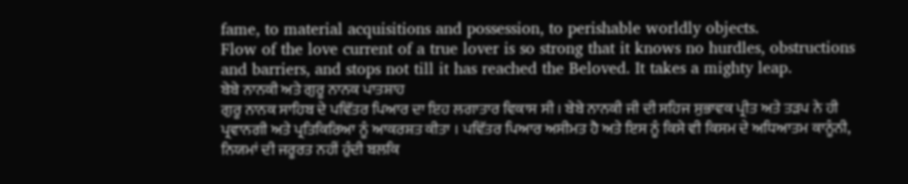fame, to material acquisitions and possession, to perishable worldly objects.
Flow of the love current of a true lover is so strong that it knows no hurdles, obstructions and barriers, and stops not till it has reached the Beloved. It takes a mighty leap.
ਬੇਬੇ ਨਾਨਕੀ ਅਤੇ ਗੁਰੂ ਨਾਨਕ ਪਾਤਸ਼ਾਹ
ਗੁਰੂ ਨਾਨਕ ਸਾਹਿਬ ਦੇ ਪਵਿੱਤਰ ਪਿਆਰ ਦਾ ਇਹ ਲਗਾਤਾਰ ਵਿਕਾਸ ਸੀ । ਬੇਬੇ ਨਾਨਕੀ ਜੀ ਦੀ ਸਹਿਜ ਸੁਭਾਵਕ ਪ੍ਰੀਤ ਅਤੇ ਤੜਪ ਨੇ ਹੀ ਪ੍ਰਵਾਨਗੀ ਅਤੇ ਪ੍ਰਤਿਕਿਰਿਆ ਨੂੰ ਆਕਰਸ਼ਤ ਕੀਤਾ । ਪਵਿੱਤਰ ਪਿਆਰ ਅਸੀਮਤ ਹੈ ਅਤੇ ਇਸ ਨੂੰ ਕਿਸੇ ਵੀ ਕਿਸਮ ਦੇ ਅਧਿਆਤਮ ਕਾਨੂੰਨੀ, ਨਿਯਮਾਂ ਦੀ ਜਰੂਰਤ ਨਹੀਂ ਹੁੰਦੀ ਬਲਕਿ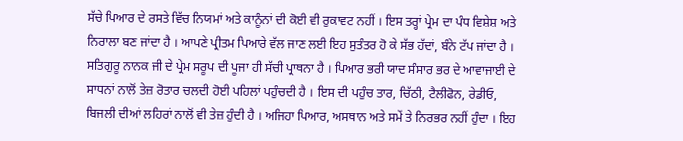ਸੱਚੇ ਪਿਆਰ ਦੇ ਰਸਤੇ ਵਿੱਚ ਨਿਯਮਾਂ ਅਤੇ ਕਾਨੂੰਨਾਂ ਦੀ ਕੋਈ ਵੀ ਰੁਕਾਵਟ ਨਹੀਂ । ਇਸ ਤਰ੍ਹਾਂ ਪ੍ਰੇਮ ਦਾ ਪੰਧ ਵਿਸ਼ੇਸ਼ ਅਤੇ ਨਿਰਾਲਾ ਬਣ ਜਾਂਦਾ ਹੈ । ਆਪਣੇ ਪ੍ਰੀਤਮ ਪਿਆਰੇ ਵੱਲ ਜਾਣ ਲਈ ਇਹ ਸੁਤੰਤਰ ਹੋ ਕੇ ਸੱਭ ਹੱਦਾਂ, ਬੰਨੇ ਟੱਪ ਜਾਂਦਾ ਹੈ । ਸਤਿਗੁਰੂ ਨਾਨਕ ਜੀ ਦੇ ਪ੍ਰੇਮ ਸਰੂਪ ਦੀ ਪੂਜਾ ਹੀ ਸੱਚੀ ਪ੍ਰਾਥਨਾ ਹੈ । ਪਿਆਰ ਭਰੀ ਯਾਦ ਸੰਸਾਰ ਭਰ ਦੇ ਆਵਾਜਾਈ ਦੇ ਸਾਧਨਾਂ ਨਾਲੋਂ ਤੇਜ਼ ਰੋਤਾਰ ਚਲਦੀ ਹੋਈ ਪਹਿਲਾਂ ਪਹੁੰਚਦੀ ਹੈ । ਇਸ ਦੀ ਪਹੁੰਚ ਤਾਰ, ਚਿੱਠੀ, ਟੈਲੀਫੋਨ, ਰੇਡੀਓ, ਬਿਜਲੀ ਦੀਆਂ ਲਹਿਰਾਂ ਨਾਲੋਂ ਵੀ ਤੇਜ਼ ਹੁੰਦੀ ਹੈ । ਅਜਿਹਾ ਪਿਆਰ, ਅਸਥਾਨ ਅਤੇ ਸਮੇਂ ਤੇ ਨਿਰਭਰ ਨਹੀਂ ਹੁੰਦਾ । ਇਹ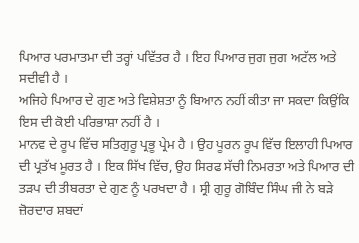ਪਿਆਰ ਪਰਮਾਤਮਾ ਦੀ ਤਰ੍ਹਾਂ ਪਵਿੱਤਰ ਹੈ । ਇਹ ਪਿਆਰ ਜੁਗ ਜੁਗ ਅਟੱਲ ਅਤੇ ਸਦੀਵੀ ਹੈ ।
ਅਜਿਹੇ ਪਿਆਰ ਦੇ ਗੁਣ ਅਤੇ ਵਿਸ਼ੇਸ਼ਤਾ ਨੂੰ ਬਿਆਨ ਨਹੀਂ ਕੀਤਾ ਜਾ ਸਕਦਾ ਕਿਉਂਕਿ ਇਸ ਦੀ ਕੋਈ ਪਰਿਭਾਸ਼ਾ ਨਹੀਂ ਹੈ ।
ਮਾਨਵ ਦੇ ਰੂਪ ਵਿੱਚ ਸਤਿਗੁਰੂ ਪ੍ਰਭੂ ਪ੍ਰੇਮ ਹੈ । ਉਹ ਪੂਰਨ ਰੂਪ ਵਿੱਚ ਇਲਾਹੀ ਪਿਆਰ ਦੀ ਪ੍ਰਤੱਖ ਮੂਰਤ ਹੈ । ਇਕ ਸਿੱਖ ਵਿੱਚ, ਉਹ ਸਿਰਫ ਸੱਚੀ ਨਿਮਰਤਾ ਅਤੇ ਪਿਆਰ ਦੀ ਤੜਪ ਦੀ ਤੀਬਰਤਾ ਦੇ ਗੁਣ ਨੂੰ ਪਰਖਦਾ ਹੈ । ਸ੍ਰੀ ਗੁਰੂ ਗੋਬਿੰਦ ਸਿੰਘ ਜੀ ਨੇ ਬੜੇ ਜ਼ੋਰਦਾਰ ਸ਼ਬਦਾਂ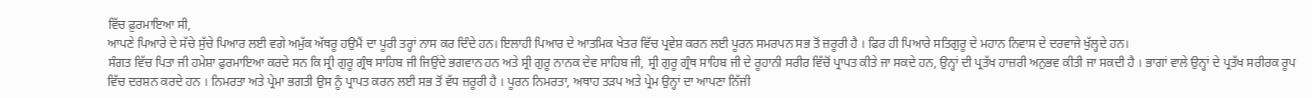ਵਿੱਚ ਫ਼ੁਰਮਾਇਆ ਸੀ,
ਆਪਣੇ ਪਿਆਰੇ ਦੇ ਸੱਚੇ ਸੁੱਚੇ ਪਿਆਰ ਲਈ ਵਗੇ ਅਮੁੱਕ ਅੱਥਰੂ ਹਉਮੈਂ ਦਾ ਪੂਰੀ ਤਰ੍ਹਾਂ ਨਾਸ ਕਰ ਦਿੰਦੇ ਹਨ। ਇਲਾਹੀ ਪਿਆਰ ਦੇ ਆਤਮਿਕ ਖੇਤਰ ਵਿੱਚ ਪ੍ਰਵੇਸ਼ ਕਰਨ ਲਈ ਪੂਰਨ ਸਮਰਪਨ ਸਭ ਤੋਂ ਜ਼ਰੂਰੀ ਹੈ । ਫਿਰ ਹੀ ਪਿਆਰੇ ਸਤਿਗੁਰੂ ਦੇ ਮਹਾਨ ਨਿਵਾਸ ਦੇ ਦਰਵਾਜੇ ਖੁੱਲ੍ਹਦੇ ਹਨ।
ਸੰਗਤ ਵਿੱਚ ਪਿਤਾ ਜੀ ਹਮੇਸ਼ਾ ਫੁਰਮਾਇਆ ਕਰਦੇ ਸਨ ਕਿ ਸ੍ਰੀ ਗੁਰੂ ਗ੍ਰੰਥ ਸਾਹਿਬ ਜੀ ਜਿਉਂਦੇ ਭਗਵਾਨ ਹਨ ਅਤੇ ਸ੍ਰੀ ਗੁਰੂ ਨਾਨਕ ਦੇਵ ਸਾਹਿਬ ਜੀ, ਸ੍ਰੀ ਗੁਰੂ ਗ੍ਰੰਥ ਸਾਹਿਬ ਜੀ ਦੇ ਰੂਹਾਨੀ ਸਰੀਰ ਵਿੱਚੋਂ ਪ੍ਰਾਪਤ ਕੀਤੇ ਜਾ ਸਕਦੇ ਹਨ, ਉਨ੍ਹਾਂ ਦੀ ਪ੍ਰਤੱਖ ਹਾਜ਼ਰੀ ਅਨੁਭਵ ਕੀਤੀ ਜਾ ਸਕਦੀ ਹੈ । ਭਾਗਾਂ ਵਾਲੇ ਉਨ੍ਹਾਂ ਦੇ ਪ੍ਰਤੱਖ ਸਰੀਰਕ ਰੂਪ ਵਿੱਚ ਦਰਸ਼ਨ ਕਰਦੇ ਹਨ । ਨਿਮਰਤਾ ਅਤੇ ਪ੍ਰੇਮਾ ਭਗਤੀ ਉਸ ਨੂੰ ਪ੍ਰਾਪਤ ਕਰਨ ਲਈ ਸਭ ਤੋਂ ਵੱਧ ਜ਼ਰੂਰੀ ਹੈ । ਪੂਰਨ ਨਿਮਰਤਾ, ਅਥਾਹ ਤੜਪ ਅਤੇ ਪ੍ਰੇਮ ਉਨ੍ਹਾਂ ਦਾ ਆਪਣਾ ਨਿੱਜੀ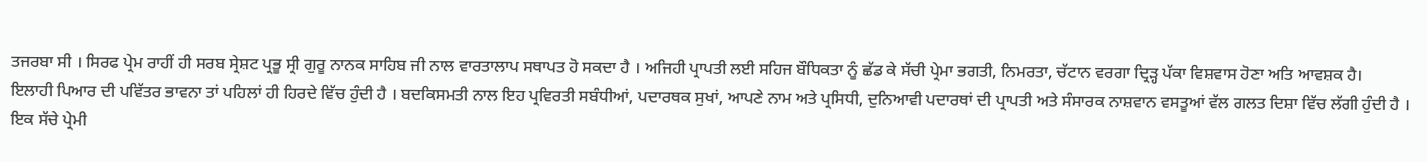ਤਜਰਬਾ ਸੀ । ਸਿਰਫ ਪ੍ਰੇਮ ਰਾਹੀਂ ਹੀ ਸਰਬ ਸ੍ਰੇਸ਼ਟ ਪ੍ਰਭੂ ਸ੍ਰੀ ਗੁਰੂ ਨਾਨਕ ਸਾਹਿਬ ਜੀ ਨਾਲ ਵਾਰਤਾਲਾਪ ਸਥਾਪਤ ਹੋ ਸਕਦਾ ਹੈ । ਅਜਿਹੀ ਪ੍ਰਾਪਤੀ ਲਈ ਸਹਿਜ ਬੌਧਿਕਤਾ ਨੂੰ ਛੱਡ ਕੇ ਸੱਚੀ ਪ੍ਰੇਮਾ ਭਗਤੀ, ਨਿਮਰਤਾ, ਚੱਟਾਨ ਵਰਗਾ ਦ੍ਰਿੜ੍ਹ ਪੱਕਾ ਵਿਸ਼ਵਾਸ ਹੋਣਾ ਅਤਿ ਆਵਸ਼ਕ ਹੈ।
ਇਲਾਹੀ ਪਿਆਰ ਦੀ ਪਵਿੱਤਰ ਭਾਵਨਾ ਤਾਂ ਪਹਿਲਾਂ ਹੀ ਹਿਰਦੇ ਵਿੱਚ ਹੁੰਦੀ ਹੈ । ਬਦਕਿਸਮਤੀ ਨਾਲ ਇਹ ਪ੍ਰਵਿਰਤੀ ਸਬੰਧੀਆਂ, ਪਦਾਰਥਕ ਸੁਖਾਂ, ਆਪਣੇ ਨਾਮ ਅਤੇ ਪ੍ਰਸਿਧੀ, ਦੁਨਿਆਵੀ ਪਦਾਰਥਾਂ ਦੀ ਪ੍ਰਾਪਤੀ ਅਤੇ ਸੰਸਾਰਕ ਨਾਸ਼ਵਾਨ ਵਸਤੂਆਂ ਵੱਲ ਗਲਤ ਦਿਸ਼ਾ ਵਿੱਚ ਲੱਗੀ ਹੁੰਦੀ ਹੈ ।
ਇਕ ਸੱਚੇ ਪ੍ਰੇਮੀ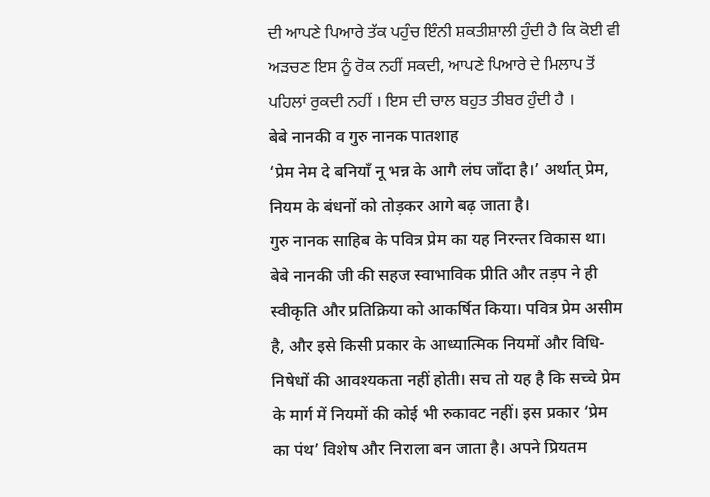ਦੀ ਆਪਣੇ ਪਿਆਰੇ ਤੱਕ ਪਹੁੰਚ ਇੰਨੀ ਸ਼ਕਤੀਸ਼ਾਲੀ ਹੁੰਦੀ ਹੈ ਕਿ ਕੋਈ ਵੀ ਅੜਚਣ ਇਸ ਨੂੰ ਰੋਕ ਨਹੀਂ ਸਕਦੀ, ਆਪਣੇ ਪਿਆਰੇ ਦੇ ਮਿਲਾਪ ਤੋਂ ਪਹਿਲਾਂ ਰੁਕਦੀ ਨਹੀਂ । ਇਸ ਦੀ ਚਾਲ ਬਹੁਤ ਤੀਬਰ ਹੁੰਦੀ ਹੈ ।
बेबे नानकी व गुरु नानक पातशाह
‘प्रेम नेम दे बनियाँ नू भन्न के आगै लंघ जाँदा है।’ अर्थात् प्रेम, नियम के बंधनों को तोड़कर आगे बढ़ जाता है।
गुरु नानक साहिब के पवित्र प्रेम का यह निरन्तर विकास था। बेबे नानकी जी की सहज स्वाभाविक प्रीति और तड़प ने ही स्वीकृति और प्रतिक्रिया को आकर्षित किया। पवित्र प्रेम असीम है, और इसे किसी प्रकार के आध्यात्मिक नियमों और विधि-निषेधों की आवश्यकता नहीं होती। सच तो यह है कि सच्चे प्रेम के मार्ग में नियमों की कोई भी रुकावट नहीं। इस प्रकार ‘प्रेम का पंथ’ विशेष और निराला बन जाता है। अपने प्रियतम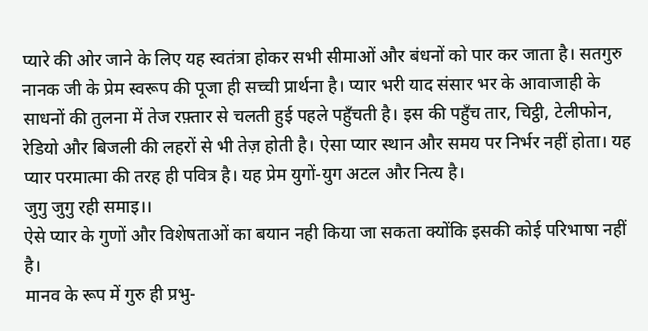प्यारे की ओर जाने के लिए यह स्वतंत्रा होकर सभी सीमाओं और बंधनों को पार कर जाता है। सतगुरु नानक जी के प्रेम स्वरूप की पूजा ही सच्ची प्रार्थना है। प्यार भरी याद संसार भर के आवाजाही के साधनों की तुलना में तेज रफ़्तार से चलती हुई पहले पहुँचती है। इस की पहुँच तार, चिट्ठी, टेलीफोन, रेडियो और बिजली की लहरों से भी तेज़ होती है। ऐसा प्यार स्थान और समय पर निर्भर नहीं होता। यह प्यार परमात्मा की तरह ही पवित्र है। यह प्रेम युगों-युग अटल और नित्य है।
जुगु जुगु रही समाइ।।
ऐसे प्यार के गुणों और विशेषताओं का बयान नही किया जा सकता क्योंकि इसकी कोई परिभाषा नहीं है।
मानव के रूप में गुरु ही प्रभु-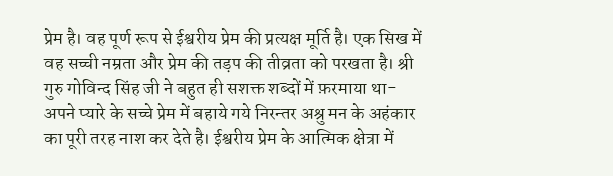प्रेम है। वह पूर्ण रूप से ईश्वरीय प्रेम की प्रत्यक्ष मूर्ति है। एक सिख में वह सच्ची नम्रता और प्रेम की तड़प की तीव्रता को परखता है। श्री गुरु गोविन्द सिंह जी ने बहुत ही सशक्त शब्दों में फ़रमाया था-
अपने प्यारे के सच्चे प्रेम में बहाये गये निरन्तर अश्रु मन के अहंकार का पूरी तरह नाश कर देते है। ईश्वरीय प्रेम के आत्मिक क्षेत्रा में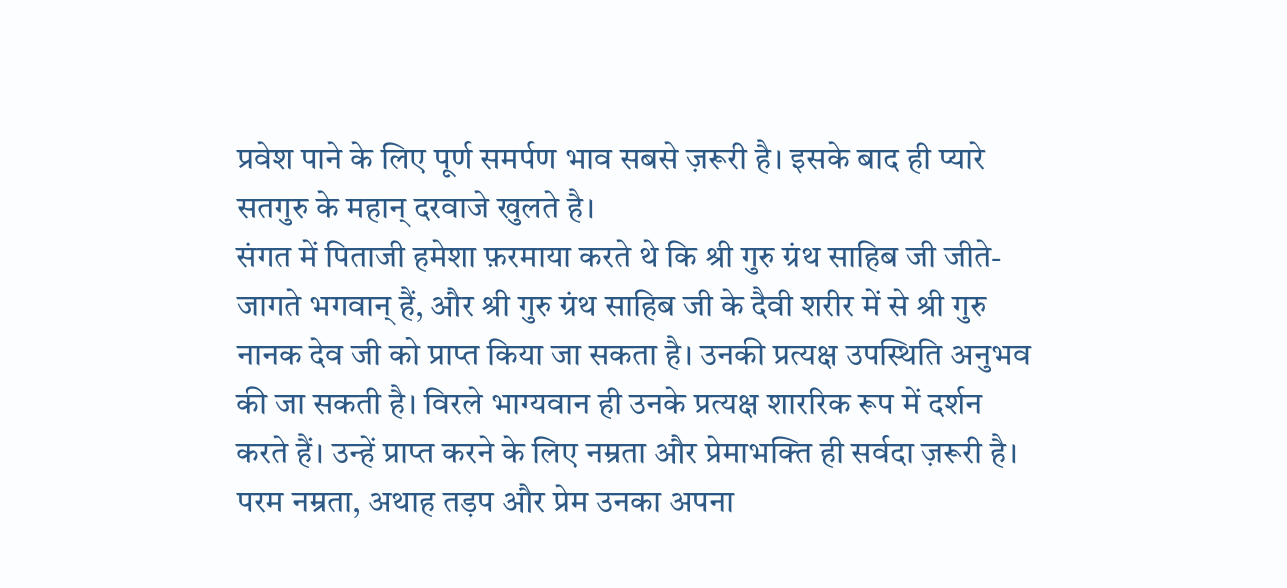प्रवेश पाने के लिए पूर्ण समर्पण भाव सबसे ज़रूरी है। इसके बाद ही प्यारे सतगुरु के महान् दरवाजे खुलते है।
संगत में पिताजी हमेशा फ़रमाया करते थे कि श्री गुरु ग्रंथ साहिब जी जीते-जागते भगवान् हैं, और श्री गुरु ग्रंथ साहिब जी के दैवी शरीर में से श्री गुरु नानक देव जी को प्राप्त किया जा सकता है। उनकी प्रत्यक्ष उपस्थिति अनुभव की जा सकती है। विरले भाग्यवान ही उनके प्रत्यक्ष शाररिक रूप में दर्शन करते हैं। उन्हें प्राप्त करने के लिए नम्रता और प्रेमाभक्ति ही सर्वदा ज़रूरी है। परम नम्रता, अथाह तड़प और प्रेम उनका अपना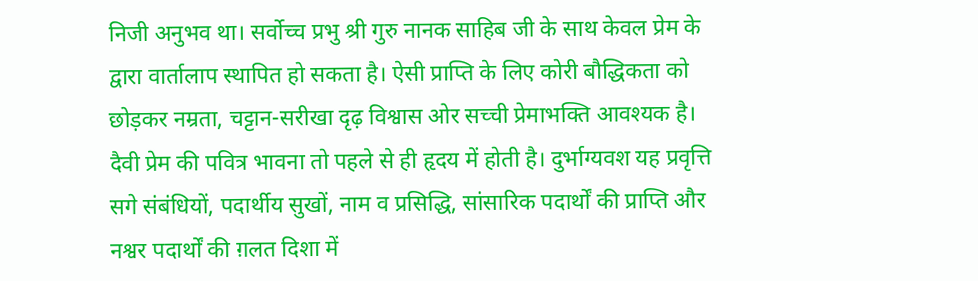निजी अनुभव था। सर्वोच्च प्रभु श्री गुरु नानक साहिब जी के साथ केवल प्रेम के द्वारा वार्तालाप स्थापित हो सकता है। ऐसी प्राप्ति के लिए कोरी बौद्धिकता को छोड़कर नम्रता, चट्टान-सरीखा दृढ़ विश्वास ओर सच्ची प्रेमाभक्ति आवश्यक है।
दैवी प्रेम की पवित्र भावना तो पहले से ही हृदय में होती है। दुर्भाग्यवश यह प्रवृत्ति सगे संबंधियों, पदार्थीय सुखों, नाम व प्रसिद्धि, सांसारिक पदार्थों की प्राप्ति और नश्वर पदार्थों की ग़लत दिशा में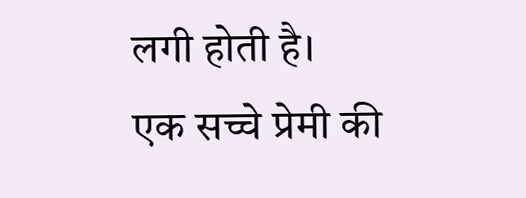लगी होती है।
एक सच्चे प्रेमी की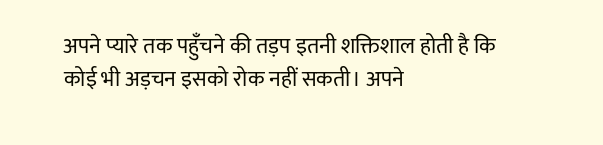अपने प्यारे तक पहुँचने की तड़प इतनी शक्तिशाल होती है कि कोई भी अड़चन इसको रोक नहीं सकती। अपने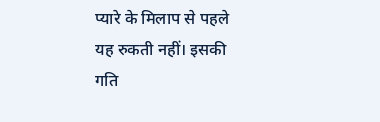प्यारे के मिलाप से पहले यह रुकती नहीं। इसकी गति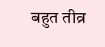बहुत तीव्र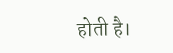होती है।